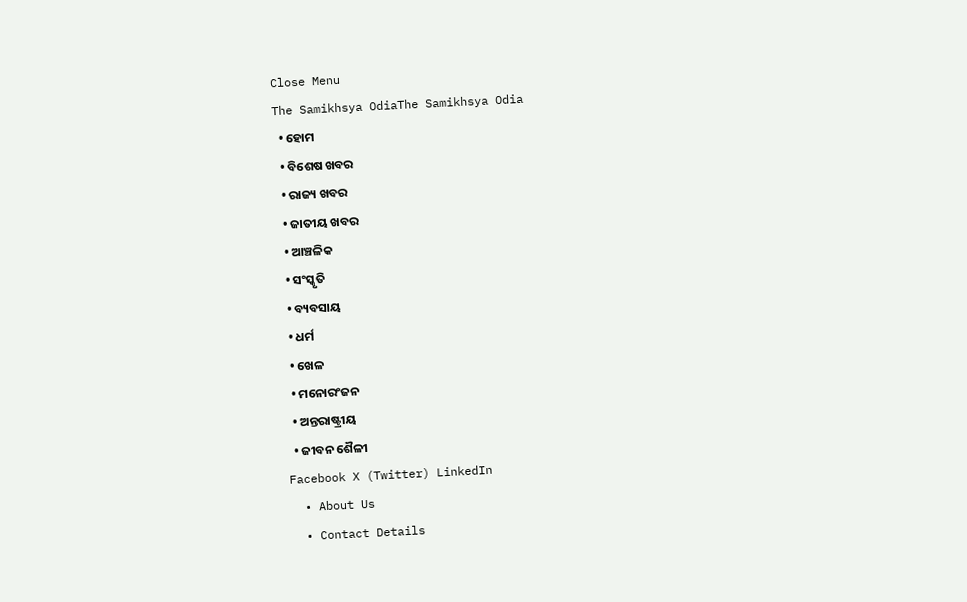Close Menu
The Samikhsya OdiaThe Samikhsya Odia
  • ହୋମ
  • ବିଶେଷ ଖବର
  • ରାଜ୍ୟ ଖବର
  • ଜାତୀୟ ଖବର
  • ଆଞ୍ଚଳିକ
  • ସଂସ୍କୃତି
  • ବ୍ୟବସାୟ
  • ଧର୍ମ
  • ଖେଳ
  • ମନୋରଂଜନ
  • ଅନ୍ତରାଷ୍ଟ୍ରୀୟ
  • ଜୀବନ ଶୈଳୀ
Facebook X (Twitter) LinkedIn
  • About Us
  • Contact Details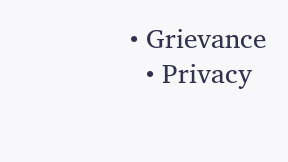• Grievance
  • Privacy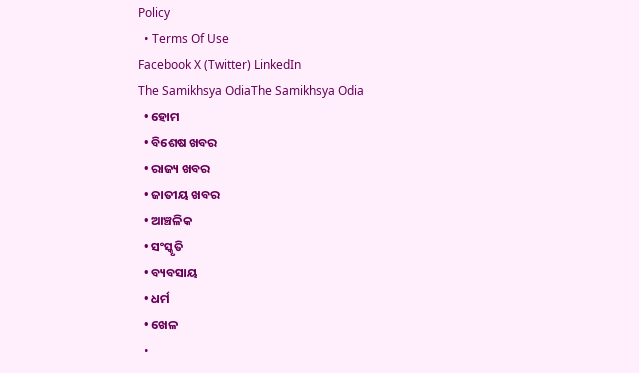Policy
  • Terms Of Use
Facebook X (Twitter) LinkedIn
The Samikhsya OdiaThe Samikhsya Odia
  • ହୋମ
  • ବିଶେଷ ଖବର
  • ରାଜ୍ୟ ଖବର
  • ଜାତୀୟ ଖବର
  • ଆଞ୍ଚଳିକ
  • ସଂସ୍କୃତି
  • ବ୍ୟବସାୟ
  • ଧର୍ମ
  • ଖେଳ
  •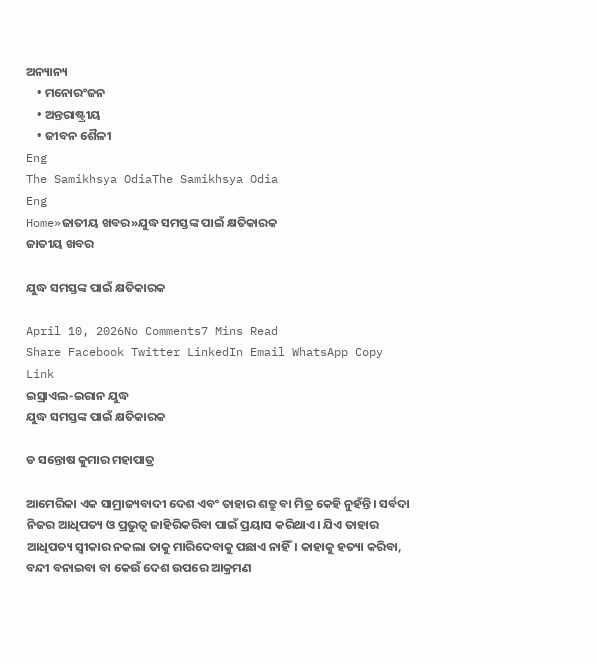ଅନ୍ୟାନ୍ୟ
    • ମନୋରଂଜନ
    • ଅନ୍ତରାଷ୍ଟ୍ରୀୟ
    • ଜୀବନ ଶୈଳୀ
Eng
The Samikhsya OdiaThe Samikhsya Odia
Eng
Home»ଜାତୀୟ ଖବର»ଯୁଦ୍ଧ ସମସ୍ତଙ୍କ ପାଇଁ କ୍ଷତିକାରକ
ଜାତୀୟ ଖବର

ଯୁଦ୍ଧ ସମସ୍ତଙ୍କ ପାଇଁ କ୍ଷତିକାରକ

April 10, 2026No Comments7 Mins Read
Share Facebook Twitter LinkedIn Email WhatsApp Copy Link
ଇସ୍ରାଏଲ-ଇରାନ ଯୁଦ୍ଧ
ଯୁଦ୍ଧ ସମସ୍ତଙ୍କ ପାଇଁ କ୍ଷତିକାରକ

ଡ ସନ୍ତୋଷ କୁମାର ମହାପାତ୍ର

ଆମେରିକା ଏକ ସାମ୍ରାଜ୍ୟବାଦୀ ଦେଶ ଏବଂ ତାହାର ଶତ୍ରୁ ବା ମିତ୍ର କେହି ନୁହଁନ୍ତି। ସର୍ବଦା ନିଜର ଆଧିପତ୍ୟ ଓ ପ୍ରଭୁତ୍ଵ ଜାହିରିକରିବା ପାଇଁ ପ୍ରୟାସ କରିଥାଏ। ଯିଏ ତାହାର ଆଧିପତ୍ୟ ସ୍ଵୀକାର ନକଲା ତାକୁ ମାରିଦେବାକୁ ପଛାଏ ନାହିଁ। କାହାକୁ ହତ୍ୟା କରିବା, ବନ୍ଦୀ ବନାଇବା ବା କେଉଁ ଦେଶ ଉପରେ ଆକ୍ରମଣ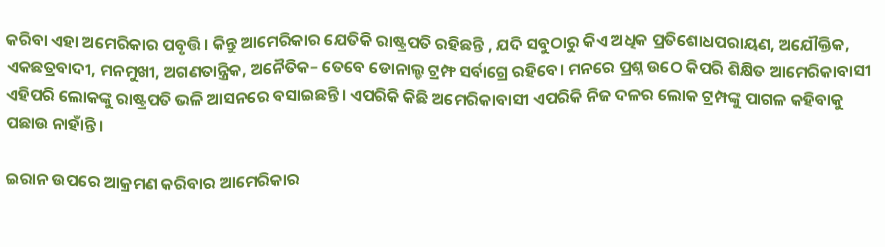କରିବା ଏହା ଅମେରିକାର ପବୃତ୍ତି। କିନ୍ତୁ ଆମେରିକାର ଯେତିକି ରାଷ୍ଟ୍ରପତି ରହିଛନ୍ତି , ଯଦି ସବୁଠାରୁ କିଏ ଅଧିକ ପ୍ରତିଶୋଧପରାୟଣ, ଅଯୌକ୍ତିକ, ଏକଛତ୍ରବାଦୀ, ମନମୁଖୀ, ଅଗଣତାନ୍ତ୍ରିକ, ଅନୈତିକ– ତେବେ ଡୋନାଲ୍ଡ ଟ୍ରମ୍ଫ ସର୍ବାଗ୍ରେ ରହିବେ। ମନରେ ପ୍ରଶ୍ନ ଉଠେ କିପରି ଶିକ୍ଷିତ ଆମେରିକାବାସୀ ଏହିପରି ଲୋକଙ୍କୁ ରାଷ୍ଟ୍ରପତି ଭଳି ଆସନରେ ବସାଇଛନ୍ତି। ଏପରିକି କିଛି ଅମେରିକାବାସୀ ଏପରିକି ନିଜ ଦଳର ଲୋକ ଟ୍ରମ୍ପଙ୍କୁ ପାଗଳ କହିବାକୁ ପଛାଉ ନାହାଁନ୍ତି।

ଇରାନ ଉପରେ ଆକ୍ରମଣ କରିବାର ଆମେରିକାର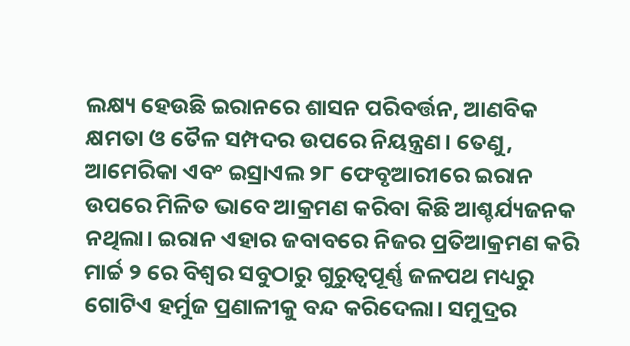ଲକ୍ଷ୍ୟ ହେଉଛି ଇରାନରେ ଶାସନ ପରିବର୍ତ୍ତନ, ଆଣବିକ କ୍ଷମତା ଓ ତୈଳ ସମ୍ପଦର ଉପରେ ନିୟନ୍ତ୍ରଣ। ତେଣୁ, ଆମେରିକା ଏବଂ ଇସ୍ରାଏଲ ୨୮ ଫେବୃଆରୀରେ ଇରାନ ଉପରେ ମିଳିତ ଭାବେ ଆକ୍ରମଣ କରିବା କିଛି ଆଶ୍ଚର୍ଯ୍ୟଜନକ ନଥିଲା। ଇରାନ ଏହାର ଜବାବରେ ନିଜର ପ୍ରତିଆକ୍ରମଣ କରି ମାର୍ଚ୍ଚ ୨ ରେ ବିଶ୍ୱର ସବୁଠାରୁ ଗୁରୁତ୍ୱପୂର୍ଣ୍ଣ ଜଳପଥ ମଧ୍ୟରୁ ଗୋଟିଏ ହର୍ମୁଜ ପ୍ରଣାଳୀକୁ ବନ୍ଦ କରିଦେଲା। ସମୁଦ୍ରର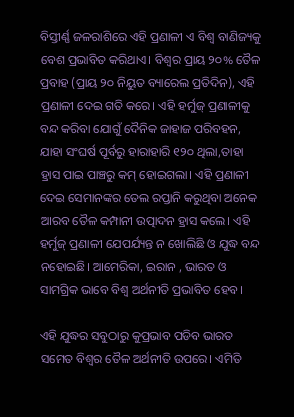ବିସ୍ତୀର୍ଣ୍ଣ ଜଳରାଶିରେ ଏହି ପ୍ରଣାଳୀ ଏ ବିଶ୍ଵ ବାଣିଜ୍ୟକୁ ବେଶ ପ୍ରଭାବିତ କରିଥାଏ। ବିଶ୍ୱର ପ୍ରାୟ ୨୦% ତୈଳ ପ୍ରବାହ (ପ୍ରାୟ ୨୦ ନିୟୁତ ବ୍ୟାରେଲ ପ୍ରତିଦିନ), ଏହି ପ୍ରଣାଳୀ ଦେଇ ଗତି କରେ। ଏହି ହର୍ମୁଜ୍ ପ୍ରଣାଳୀକୁ ବନ୍ଦ କରିବା ଯୋଗୁଁ ଦୈନିକ ଜାହାଜ ପରିବହନ, ଯାହା ସଂଘର୍ଷ ପୂର୍ବରୁ ହାରାହାରି ୧୨୦ ଥିଲା,ତାହା ହ୍ରାସ ପାଇ ପାଞ୍ଚରୁ କମ୍ ହୋଇଗଲା। ଏହି ପ୍ରଣାଳୀ ଦେଇ ସେମାନଙ୍କର ତେଲ ରପ୍ତାନି କରୁଥିବା ଅନେକ ଆରବ ତୈଳ କମ୍ପାନୀ ଉତ୍ପାଦନ ହ୍ରାସ କଲେ। ଏହି ହର୍ମୁଜ୍ ପ୍ରଣାଳୀ ଯେପର୍ଯ୍ୟନ୍ତ ନ ଖୋଲିଛି ଓ ଯୁଦ୍ଧ ବନ୍ଦ ନହୋଇଛି। ଆମେରିକା, ଇରାନ , ଭାରତ ଓ ସାମଗ୍ରିକ ଭାବେ ବିଶ୍ଵ ଅର୍ଥନୀତି ପ୍ରଭାବିତ ହେବ।

ଏହି ଯୁଦ୍ଧର ସବୁଠାରୁ କୁପ୍ରଭାବ ପଡିବ ଭାରତ ସମେତ ବିଶ୍ଵର ତୈଳ ଅର୍ଥନୀତି ଉପରେ। ଏମିତି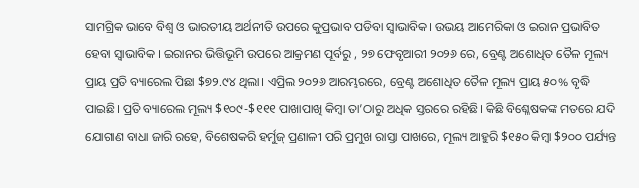ସାମଗ୍ରିକ ଭାବେ ବିଶ୍ଵ ଓ ଭାରତୀୟ ଅର୍ଥନୀତି ଉପରେ କୁପ୍ରଭାବ ପଡିବା ସ୍ଵାଭାବିକ। ଉଭୟ ଆମେରିକା ଓ ଇରାନ ପ୍ରଭାବିତ ହେବା ସ୍ଵାଭାବିକ । ଇରାନର ଭିତ୍ତିଭୂମି ଉପରେ ଆକ୍ରମଣ ପୂର୍ବରୁ , ୨୭ ଫେବୃଆରୀ ୨୦୨୬ ରେ, ବ୍ରେଣ୍ଟ ଅଶୋଧିତ ତୈଳ ମୂଲ୍ୟ ପ୍ରାୟ ପ୍ରତି ବ୍ୟାରେଲ ପିଛା $୭୨.୯୪ ଥିଲା। ଏପ୍ରିଲ ୨୦୨୬ ଆରମ୍ଭରରେ, ବ୍ରେଣ୍ଟ ଅଶୋଧିତ ତୈଳ ମୂଲ୍ୟ ପ୍ରାୟ ୫୦% ବୃଦ୍ଧି ପାଇଛି। ପ୍ରତି ବ୍ୟାରେଲ ମୂଲ୍ୟ $୧୦୯-$୧୧୧ ପାଖାପାଖି କିମ୍ବା ତା’ଠାରୁ ଅଧିକ ସ୍ତରରେ ରହିଛି। କିଛି ବିଶ୍ଳେଷକଙ୍କ ମତରେ ଯଦି ଯୋଗାଣ ବାଧା ଜାରି ରହେ, ବିଶେଷକରି ହର୍ମୁଜ୍ ପ୍ରଣାଳୀ ପରି ପ୍ରମୁଖ ରାସ୍ତା ପାଖରେ, ମୂଲ୍ୟ ଆହୁରି $୧୫୦ କିମ୍ବା $୨୦୦ ପର୍ଯ୍ୟନ୍ତ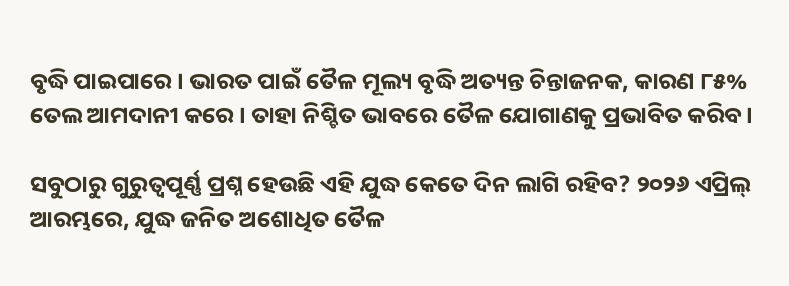ବୃଦ୍ଧି ପାଇପାରେ। ଭାରତ ପାଇଁ ତୈଳ ମୂଲ୍ୟ ବୃଦ୍ଧି ଅତ୍ୟନ୍ତ ଚିନ୍ତାଜନକ, କାରଣ ୮୫% ତେଲ ଆମଦାନୀ କରେ। ତାହା ନିଶ୍ଚିତ ଭାବରେ ତୈଳ ଯୋଗାଣକୁ ପ୍ରଭାବିତ କରିବ।

ସବୁଠାରୁ ଗୁରୁତ୍ୱପୂର୍ଣ୍ଣ ପ୍ରଶ୍ନ ହେଉଛି ଏହି ଯୁଦ୍ଧ କେତେ ଦିନ ଲାଗି ରହିବ? ୨୦୨୬ ଏପ୍ରିଲ୍ ଆରମ୍ଭରେ, ଯୁଦ୍ଧ ଜନିତ ଅଶୋଧିତ ତୈଳ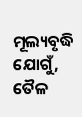ମୂଲ୍ୟବୃଦ୍ଧି ଯୋଗୁଁ, ତୈଳ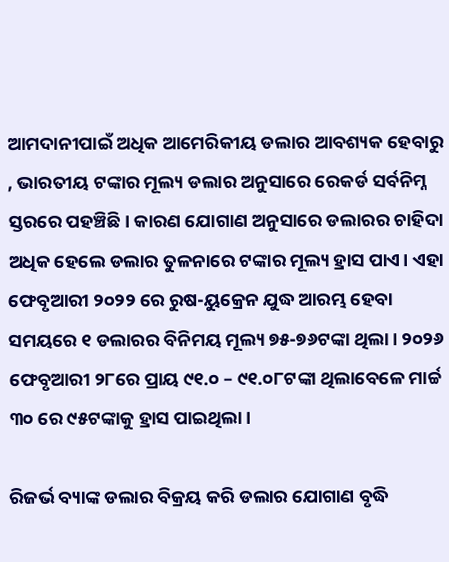ଆମଦାନୀପାଇଁ ଅଧିକ ଆମେରିକୀୟ ଡଲାର ଆବଶ୍ୟକ ହେବାରୁ , ଭାରତୀୟ ଟଙ୍କାର ମୂଲ୍ୟ ଡଲାର ଅନୁସାରେ ରେକର୍ଡ ସର୍ବନିମ୍ନ ସ୍ତରରେ ପହଞ୍ଚିଛି। କାରଣ ଯୋଗାଣ ଅନୁସାରେ ଡଲାରର ଚାହିଦା ଅଧିକ ହେଲେ ଡଲାର ତୁଳନାରେ ଟଙ୍କାର ମୂଲ୍ୟ ହ୍ରାସ ପାଏ। ଏହା ଫେବୃଆରୀ ୨୦୨୨ ରେ ରୁଷ-ୟୁକ୍ରେନ ଯୁଦ୍ଧ ଆରମ୍ଭ ହେବା ସମୟରେ ୧ ଡଲାରର ବିନିମୟ ମୂଲ୍ୟ ୭୫-୭୬ଟଙ୍କା ଥିଲା। ୨୦୨୬ ଫେବୃଆରୀ ୨୮ରେ ପ୍ରାୟ ୯୧.୦ – ୯୧.୦୮ଟଙ୍କା ଥିଲାବେଳେ ମାର୍ଚ୍ଚ ୩୦ ରେ ୯୫ଟଙ୍କାକୁ ହ୍ରାସ ପାଇଥିଲା।

ରିଜର୍ଭ ବ୍ୟାଙ୍କ ଡଲାର ବିକ୍ରୟ କରି ଡଲାର ଯୋଗାଣ ବୃଦ୍ଧି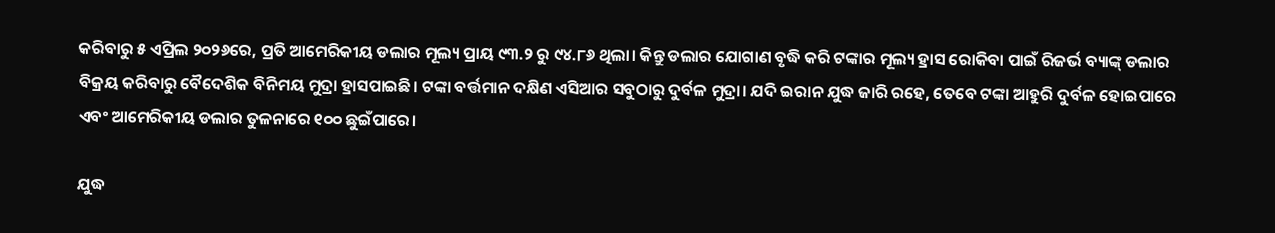କରିବାରୁ ୫ ଏପ୍ରିଲ ୨୦୨୬ରେ, ପ୍ରତି ଆମେରିକୀୟ ଡଲାର ମୂଲ୍ୟ ପ୍ରାୟ ୯୩.୨ ରୁ ୯୪.୮୬ ଥିଲା। କିନ୍ତୁ ଡଲାର ଯୋଗାଣ ବୃଦ୍ଧି କରି ଟଙ୍କାର ମୂଲ୍ୟ ହ୍ରାସ ରୋକିବା ପାଇଁ ରିଜର୍ଭ ବ୍ୟାଙ୍କ୍ ଡଲାର ବିକ୍ରୟ କରିବାରୁ ବୈଦେଶିକ ବିନିମୟ ମୁଦ୍ରା ହ୍ରାସପାଇଛି। ଟଙ୍କା ବର୍ତ୍ତମାନ ଦକ୍ଷିଣ ଏସିଆର ସବୁଠାରୁ ଦୁର୍ବଳ ମୁଦ୍ରା। ଯଦି ଇରାନ ଯୁଦ୍ଧ ଜାରି ରହେ, ତେବେ ଟଙ୍କା ଆହୁରି ଦୁର୍ବଳ ହୋଇପାରେ ଏବଂ ଆମେରିକୀୟ ଡଲାର ତୁଳନାରେ ୧୦୦ ଛୁଇଁପାରେ।

ଯୁଦ୍ଧ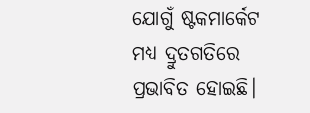ଯୋଗୁଁ ଷ୍ଟକମାର୍କେଟ ମଧ୍ୟ ଦ୍ରୁତଗତିରେ ପ୍ରଭାବିତ ହୋଇଛି।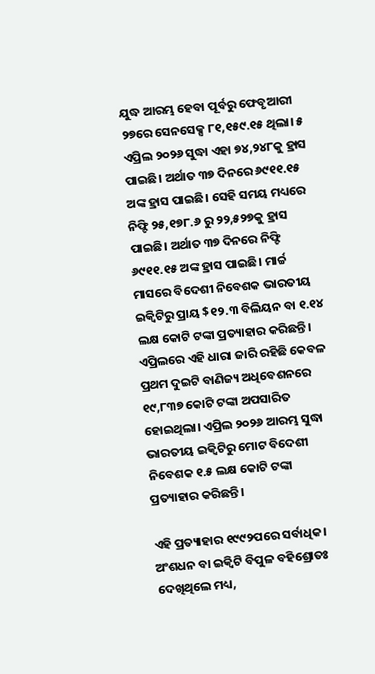ଯୁଦ୍ଧ ଆରମ୍ଭ ହେବା ପୂର୍ବରୁ ଫେବୃଆରୀ ୨୭ରେ ସେନସେକ୍ସ ୮୧,୧୫୯.୧୫ ଥିଲା। ୫ ଏପ୍ରିଲ ୨୦୨୬ ସୁଦ୍ଧା ଏହା ୭୪,୨୪୮କୁ ହ୍ରାସ ପାଇଛି। ଅର୍ଥାତ ୩୭ ଦିନରେ ୬୯୧୧.୧୫ ଅଙ୍କ ହ୍ରାସ ପାଇଛି। ସେହି ସମୟ ମଧ୍ୟରେ ନିଫ୍ଟି ୨୫,୧୭୮.୬ ରୁ ୨୨,୫୨୭କୁ ହ୍ରାସ ପାଇଛି। ଅର୍ଥାତ ୩୭ ଦିନରେ ନିଫ୍ଟି ୬୯୧୧.୧୫ ଅଙ୍କ ହ୍ରାସ ପାଇଛି। ମାର୍ଚ୍ଚ ମାସରେ ବିଦେଶୀ ନିବେଶକ ଭାରତୀୟ ଇକ୍ୱିଟିରୁ ପ୍ରାୟ $୧୨.୩ ବିଲିୟନ ବା ୧.୧୪ ଲକ୍ଷ କୋଟି ଟଙ୍କା ପ୍ରତ୍ୟାହାର କରିଛନ୍ତି। ଏପ୍ରିଲରେ ଏହି ଧାରା ଜାରି ରହିଛି କେବଳ ପ୍ରଥମ ଦୁଇଟି ବାଣିଜ୍ୟ ଅଧିବେଶନରେ ୧୯,୮୩୭ କୋଟି ଟଙ୍କା ଅପସାରିତ ହୋଇଥିଲା। ଏପ୍ରିଲ ୨୦୨୬ ଆରମ୍ଭ ସୁଦ୍ଧା ଭାରତୀୟ ଇକ୍ୱିଟିରୁ ମୋଟ ବିଦେଶୀ ନିବେଶକ ୧.୫ ଲକ୍ଷ କୋଟି ଟଙ୍କା ପ୍ରତ୍ୟାହାର କରିଛନ୍ତି।

ଏହି ପ୍ରତ୍ୟାହାର ୧୯୯୨ପରେ ସର୍ବାଧିକ। ଅଂଶଧନ ବା ଇକ୍ୱିଟି ବିପୁଳ ବହିଶ୍ରୋତଃ ଦେଖିଥିଲେ ମଧ୍ୟ,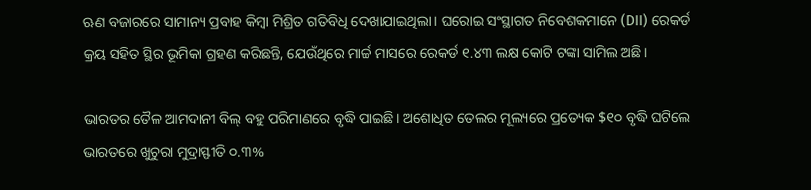ଋଣ ବଜାରରେ ସାମାନ୍ୟ ପ୍ରବାହ କିମ୍ବା ମିଶ୍ରିତ ଗତିବିଧି ଦେଖାଯାଇଥିଲା। ଘରୋଇ ସଂସ୍ଥାଗତ ନିବେଶକମାନେ (DII) ରେକର୍ଡ କ୍ରୟ ସହିତ ସ୍ଥିର ଭୂମିକା ଗ୍ରହଣ କରିଛନ୍ତି, ଯେଉଁଥିରେ ମାର୍ଚ୍ଚ ମାସରେ ରେକର୍ଡ ୧.୪୩ ଲକ୍ଷ କୋଟି ଟଙ୍କା ସାମିଲ ଅଛି।

ଭାରତର ତୈଳ ଆମଦାନୀ ବିଲ୍ ବହୁ ପରିମାଣରେ ବୃଦ୍ଧି ପାଇଛି। ଅଶୋଧିତ ତେଲର ମୂଲ୍ୟରେ ପ୍ରତ୍ୟେକ $୧୦ ବୃଦ୍ଧି ଘଟିଲେ ଭାରତରେ ଖୁଚୁରା ମୁଦ୍ରାସ୍ଫୀତି ୦.୩%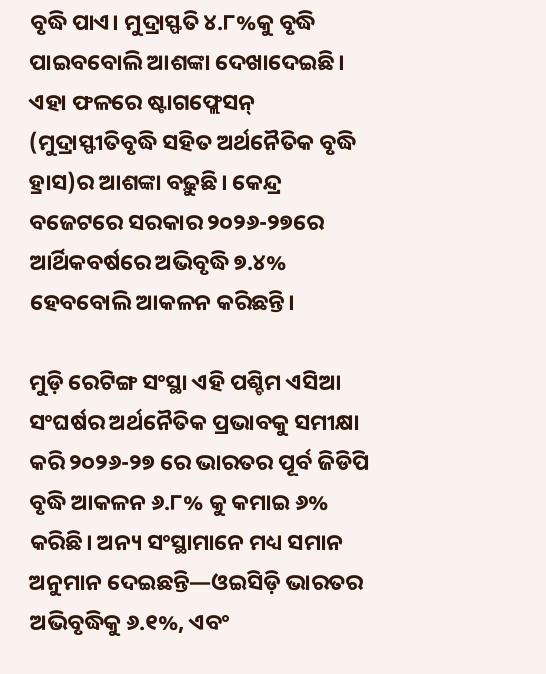ବୃଦ୍ଧି ପାଏ। ମୁଦ୍ରାସ୍ଫତି ୪.୮%କୁ ବୃଦ୍ଧି ପାଇବବୋଲି ଆଶଙ୍କା ଦେଖାଦେଇଛି। ଏହା ଫଳରେ ଷ୍ଟାଗଫ୍ଲେସନ୍ (ମୁଦ୍ରାସ୍ଫୀତିବୃଦ୍ଧି ସହିତ ଅର୍ଥନୈତିକ ବୃଦ୍ଧି ହ୍ରାସ)ର ଆଶଙ୍କା ବଢ଼ୁଛି। କେନ୍ଦ୍ର ବଜେଟରେ ସରକାର ୨୦୨୬-୨୭ରେ ଆର୍ଥିକବର୍ଷରେ ଅଭିବୃଦ୍ଧି ୭.୪% ହେବବୋଲି ଆକଳନ କରିଛନ୍ତି।

ମୁଡ଼ି ରେଟିଙ୍ଗ ସଂସ୍ଥା ଏହି ପଶ୍ଚିମ ଏସିଆ ସଂଘର୍ଷର ଅର୍ଥନୈତିକ ପ୍ରଭାବକୁ ସମୀକ୍ଷା କରି ୨୦୨୬-୨୭ ରେ ଭାରତର ପୂର୍ବ ଜିଡିପି ବୃଦ୍ଧି ଆକଳନ ୬.୮% କୁ କମାଇ ୬% କରିଛି। ଅନ୍ୟ ସଂସ୍ଥାମାନେ ମଧ୍ୟ ସମାନ ଅନୁମାନ ଦେଇଛନ୍ତି—ଓଇସିଡ଼ି ଭାରତର ଅଭିବୃଦ୍ଧିକୁ ୬.୧%, ଏବଂ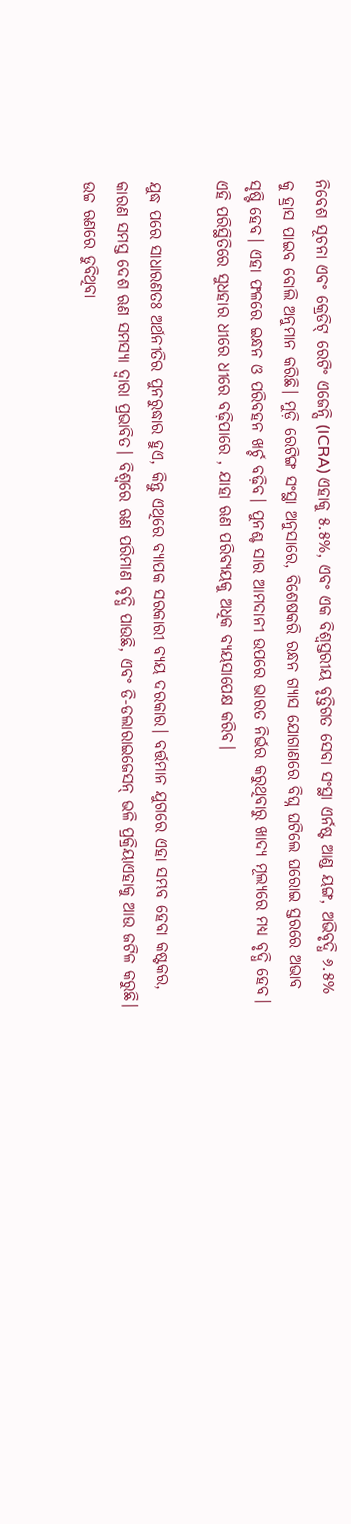ନିବେଶ ସୂଚନା ଏବଂ କ୍ରେଡିଟ୍ ରେଟିଂ ଏଜେନ୍ସି (ICRA) ଏହାକୁ ୫.୫%, ଏବଂ ଏକ ବିଶ୍ୱସ୍ତରୀୟ ବୃତ୍ତିଗତ ସେବା ସଂସ୍ଥା ଏର୍ନଷ୍ଟ ଆଣ୍ଡ ୟଙ୍ଗ, ଅଭିବୃଦ୍ଧି ୬.୫% କୁ ହ୍ରାସ ପାଇବ ବୋଲି ଅନୁମାନ କରିଛି। ମୁଡ଼ି ରେଟିଙ୍ଗ ସଂସ୍ଥା ଅନୁସାରେ, ବିଶେଷକରି ରନ୍ଧନ ଗ୍ୟାସ ଯୋଗାଣରେ ବିଘ୍ନ ଘଟିଲେ ଘରୋଇ ସ୍ତରରେ ଅଭାବ ସୃଷ୍ଟି ହେବ। ଏହା ଫଳରେ ଇନ୍ଧନ ଓ ପରିବହନ ଖର୍ଚ୍ଚ ବଢ଼ିବ। ପୁନଶ୍ଚ ସାର ଆମଦାନୀ ଉପରେ ଭାରତ ନିର୍ଭର କରୁଥିବାରୁ ଖାଦ୍ୟ ମୂଲ୍ୟରେ ମଧ୍ୟ ବୃଦ୍ଧି ହେବ। ଏହି ପରିସ୍ଥିତିରେ ସୁଧହାର ଧୀରେ ଧୀରେ ବଢ଼ିପାରେ , ଯାହା ଋଣ ପରିବ୍ୟୟକୁ ଅଧିକ ବ୍ୟୟସାପେକ୍ଷ କରିବ।

ଯୁଦ୍ଧ ପରେ ସାଧାରଣତଃ ଅର୍ଥନୀତିର ପୁନରୁଦ୍ଧାର ହୁଏ, କିନ୍ତୁ ଏଥିରେ ବ୍ୟାପକ ସରକାରୀ ବ୍ୟୟ ଦରକାର। ବର୍ତ୍ତମାନ ଯୁଗରେ ଏହା ସମ୍ଭବ ହେବା କଷ୍ଟକର, କାରଣ ସମସ୍ତ ଦେଶ ଋଣ ସମସ୍ୟା ଦ୍ଵାରା ପ୍ରଭାବିତ। ବିଶ୍ୱରେ ଋଣ ପରିମାଣ ବୃଦ୍ଧି ପାଉଛି, ଏବଂ ଡି-ଡଲାରାଇଜେସନ୍ ଭଳି ପ୍ରକ୍ରିୟାଏହାକୁ ଆଉ ଜଟିଳ କରୁଛି। ଉଚ୍ଚ ଋଣରେ ଡୁବିଥିବା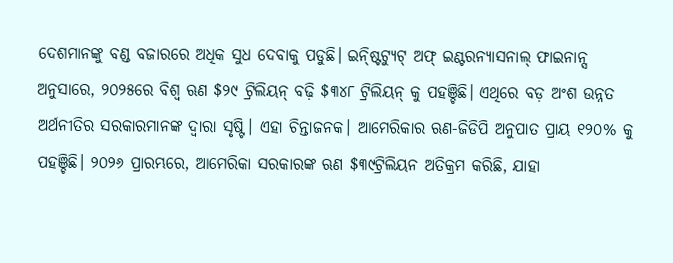ଦେଶମାନଙ୍କୁ ବଣ୍ଡ ବଜାରରେ ଅଧିକ ସୁଧ ଦେବାକୁ ପଡୁଛି। ଇନ୍ଷ୍ଟିଟ୍ୟୁଟ୍ ଅଫ୍ ଇଣ୍ଟରନ୍ୟାସନାଲ୍ ଫାଇନାନ୍ସ ଅନୁସାରେ, ୨୦୨୫ରେ ବିଶ୍ୱ ଋଣ $୨୯ ଟ୍ରିଲିୟନ୍ ବଢ଼ି $୩୪୮ ଟ୍ରିଲିୟନ୍ କୁ ପହଞ୍ଚିଛି। ଏଥିରେ ବଡ଼ ଅଂଶ ଉନ୍ନତ ଅର୍ଥନୀତିର ସରକାରମାନଙ୍କ ଦ୍ୱାରା ସୃଷ୍ଟି। ଏହା ଚିନ୍ତାଜନକ। ଆମେରିକାର ଋଣ-ଜିଡିପି ଅନୁପାତ ପ୍ରାୟ ୧୨୦% କୁ ପହଞ୍ଚିଛି। ୨୦୨୬ ପ୍ରାରମ୍ଭରେ, ଆମେରିକା ସରକାରଙ୍କ ଋଣ $୩୯ଟ୍ରିଲିୟନ ଅତିକ୍ରମ କରିଛି, ଯାହା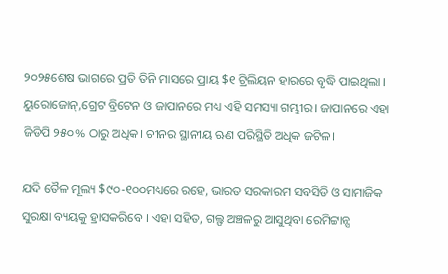୨୦୨୫ଶେଷ ଭାଗରେ ପ୍ରତି ତିନି ମାସରେ ପ୍ରାୟ $୧ ଟ୍ରିଲିୟନ ହାରରେ ବୃଦ୍ଧି ପାଇଥିଲା । ୟୁରୋଜୋନ୍,ଗ୍ରେଟ ବ୍ରିଟେନ ଓ ଜାପାନରେ ମଧ୍ୟ ଏହି ସମସ୍ୟା ଗମ୍ଭୀର। ଜାପାନରେ ଏହା ଜିଡିପି ୨୫୦% ଠାରୁ ଅଧିକ। ଚୀନର ସ୍ଥାନୀୟ ଋଣ ପରିସ୍ଥିତି ଅଧିକ ଜଟିଳ।

ଯଦି ତୈଳ ମୂଲ୍ୟ $୯୦-୧୦୦ମଧ୍ୟରେ ରହେ, ଭାରତ ସରକାରମ ସବସିଡି ଓ ସାମାଜିକ ସୁରକ୍ଷା ବ୍ୟୟକୁ ହ୍ରାସକରିବେ । ଏହା ସହିତ, ଗଲ୍ଫ ଅଞ୍ଚଳରୁ ଆସୁଥିବା ରେମିଟ୍ଟାନ୍ସ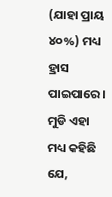(ଯାହା ପ୍ରାୟ ୪୦%) ମଧ୍ୟ ହ୍ରାସ ପାଇପାରେ। ମୁଡି ଏହା ମଧ୍ୟ କହିଛି ଯେ,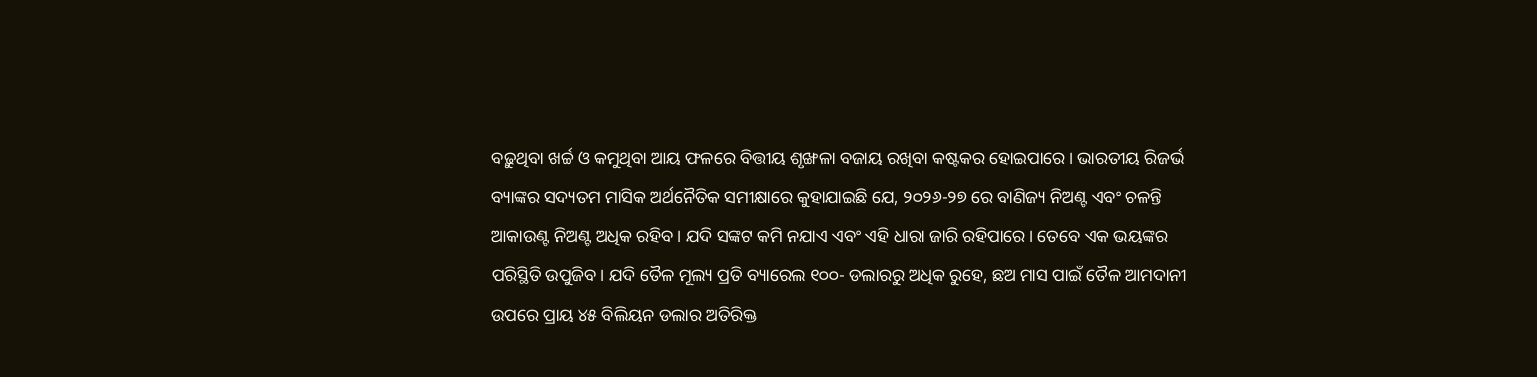ବଢ଼ୁଥିବା ଖର୍ଚ୍ଚ ଓ କମୁଥିବା ଆୟ ଫଳରେ ବିତ୍ତୀୟ ଶୃଙ୍ଖଳା ବଜାୟ ରଖିବା କଷ୍ଟକର ହୋଇପାରେ। ଭାରତୀୟ ରିଜର୍ଭ ବ୍ୟାଙ୍କର ସଦ୍ୟତମ ମାସିକ ଅର୍ଥନୈତିକ ସମୀକ୍ଷାରେ କୁହାଯାଇଛି ଯେ, ୨୦୨୬-୨୭ ରେ ବାଣିଜ୍ୟ ନିଅଣ୍ଟ ଏବଂ ଚଳନ୍ତି ଆକାଉଣ୍ଟ ନିଅଣ୍ଟ ଅଧିକ ରହିବ। ଯଦି ସଙ୍କଟ କମି ନଯାଏ ଏବଂ ଏହି ଧାରା ଜାରି ରହିପାରେ। ତେବେ ଏକ ଭୟଙ୍କର ପରିସ୍ଥିତି ଉପୁଜିବ। ଯଦି ତୈଳ ମୂଲ୍ୟ ପ୍ରତି ବ୍ୟାରେଲ ୧୦୦- ଡଲାରରୁ ଅଧିକ ରୁହେ, ଛଅ ମାସ ପାଇଁ ତୈଳ ଆମଦାନୀ ଉପରେ ପ୍ରାୟ ୪୫ ବିଲିୟନ ଡଲାର ଅତିରିକ୍ତ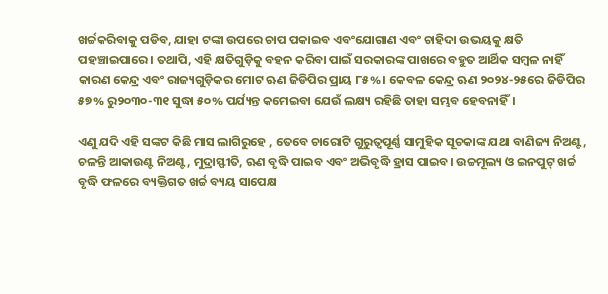ଖର୍ଚ୍ଚକରିବାକୁ ପଡିବ, ଯାହା ଟଙ୍କା ଉପରେ ଚାପ ପକାଇବ ଏବଂଯୋଗାଣ ଏବଂ ଚାହିଦା ଉଭୟକୁ କ୍ଷତି ପହଞ୍ଚାଇପାରେ। ତଥାପି, ଏହି କ୍ଷତିଗୁଡ଼ିକୁ ବହନ କରିବା ପାଇଁ ସରକାରଙ୍କ ପାଖରେ ବହୁତ ଆର୍ଥିକ ସମ୍ବଳ ନାହିଁ କାରଣ କେନ୍ଦ୍ର ଏବଂ ରାଜ୍ୟଗୁଡ଼ିକର ମୋଟ ଋଣ ଜିଡିପିର ପ୍ରାୟ ୮୫%। କେବଳ କେନ୍ଦ୍ର ଋଣ ୨୦୨୪-୨୫ରେ ଜିଡିପିର ୫୭% ରୁ୨୦୩୦-୩୧ ସୁଦ୍ଧା ୫୦% ପର୍ଯ୍ୟନ୍ତ କମେଇବା ଯେଉଁ ଲକ୍ଷ୍ୟ ରହିଛି ତାହା ସମ୍ଭବ ହେବନାହିଁ।

ଏଣୁ ଯଦି ଏହି ସଙ୍କଟ କିଛି ମାସ ଲାଗିରୁହେ , ତେବେ ଚାରୋଟି ଗୁରୁତ୍ୱପୂର୍ଣ୍ଣ ସାମୁହିକ ସୂଚକାଙ୍କ ଯଥା ବାଣିଜ୍ୟ ନିଅଣ୍ଟ, ଚଳନ୍ତି ଆକାଉଣ୍ଟ ନିଅଣ୍ଟ, ମୁଦ୍ରାସ୍ଫୀତି, ଋଣ ବୃଦ୍ଧି ପାଇବ ଏବଂ ଅଭିବୃଦ୍ଧି ହ୍ରାସ ପାଇବ। ଉଚ୍ଚମୂଲ୍ୟ ଓ ଇନପୁଟ୍ ଖର୍ଚ୍ଚ ବୃଦ୍ଧି ଫଳରେ ବ୍ୟକ୍ତିଗତ ଖର୍ଚ୍ଚ ବ୍ୟୟ ସାପେକ୍ଷ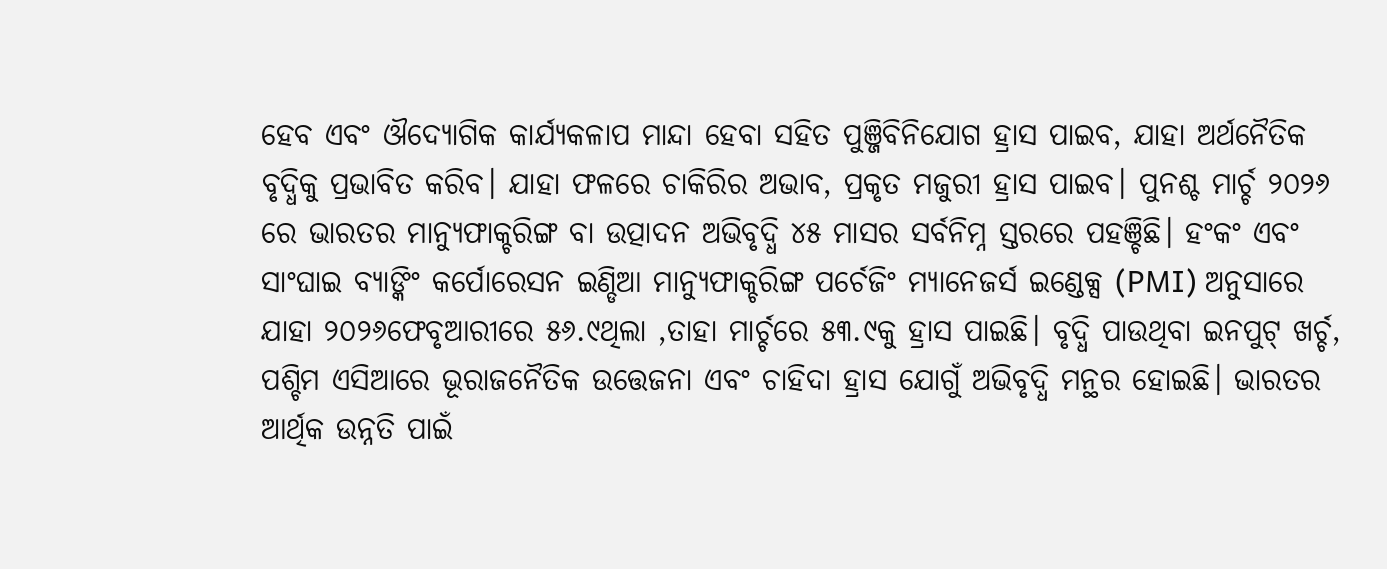ହେବ ଏବଂ ଔଦ୍ୟୋଗିକ କାର୍ଯ୍ୟକଳାପ ମାନ୍ଦା ହେବା ସହିତ ପୁଞ୍ଜିବିନିଯୋଗ ହ୍ରାସ ପାଇବ, ଯାହା ଅର୍ଥନୈତିକ ବୃଦ୍ଧିକୁ ପ୍ରଭାବିତ କରିବ। ଯାହା ଫଳରେ ଚାକିରିର ଅଭାବ, ପ୍ରକୃତ ମଜୁରୀ ହ୍ରାସ ପାଇବ। ପୁନଶ୍ଚ ମାର୍ଚ୍ଚ ୨୦୨୬ ରେ ଭାରତର ମାନ୍ୟୁଫାକ୍ଚରିଙ୍ଗ ବା ଉତ୍ପାଦନ ଅଭିବୃଦ୍ଧି ୪୫ ମାସର ସର୍ବନିମ୍ନ ସ୍ତରରେ ପହଞ୍ଚିଛି। ହଂକଂ ଏବଂ ସାଂଘାଇ ବ୍ୟାଙ୍କିଂ କର୍ପୋରେସନ ଇଣ୍ଡିଆ ମାନ୍ୟୁଫାକ୍ଚରିଙ୍ଗ ପର୍ଚେଜିଂ ମ୍ୟାନେଜର୍ସ ଇଣ୍ଡେକ୍ସ (PMI) ଅନୁସାରେ ଯାହା ୨୦୨୬ଫେବୃଆରୀରେ ୫୬.୯ଥିଲା ,ତାହା ମାର୍ଚ୍ଚରେ ୫୩.୯କୁ ହ୍ରାସ ପାଇଛି। ବୃଦ୍ଧି ପାଉଥିବା ଇନପୁଟ୍ ଖର୍ଚ୍ଚ, ପଶ୍ଚିମ ଏସିଆରେ ଭୂରାଜନୈତିକ ଉତ୍ତେଜନା ଏବଂ ଚାହିଦା ହ୍ରାସ ଯୋଗୁଁ ଅଭିବୃଦ୍ଧି ମନ୍ଥର ହୋଇଛି। ଭାରତର ଆର୍ଥିକ ଉନ୍ନତି ପାଇଁ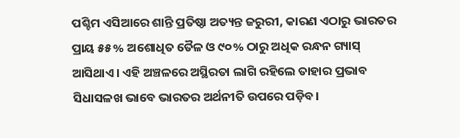ପଶ୍ଚିମ ଏସିଆରେ ଶାନ୍ତି ପ୍ରତିଷ୍ଠା ଅତ୍ୟନ୍ତ ଜରୁରୀ, କାରଣ ଏଠାରୁ ଭାରତର ପ୍ରାୟ ୫୫% ଅଶୋଧିତ ତୈଳ ଓ ୯୦% ଠାରୁ ଅଧିକ ରନ୍ଧନ ଗ୍ୟାସ୍ ଆସିଥାଏ। ଏହି ଅଞ୍ଚଳରେ ଅସ୍ଥିରତା ଲାଗି ରହିଲେ ତାହାର ପ୍ରଭାବ ସିଧାସଳଖ ଭାବେ ଭାରତର ଅର୍ଥନୀତି ଉପରେ ପଡ଼ିବ।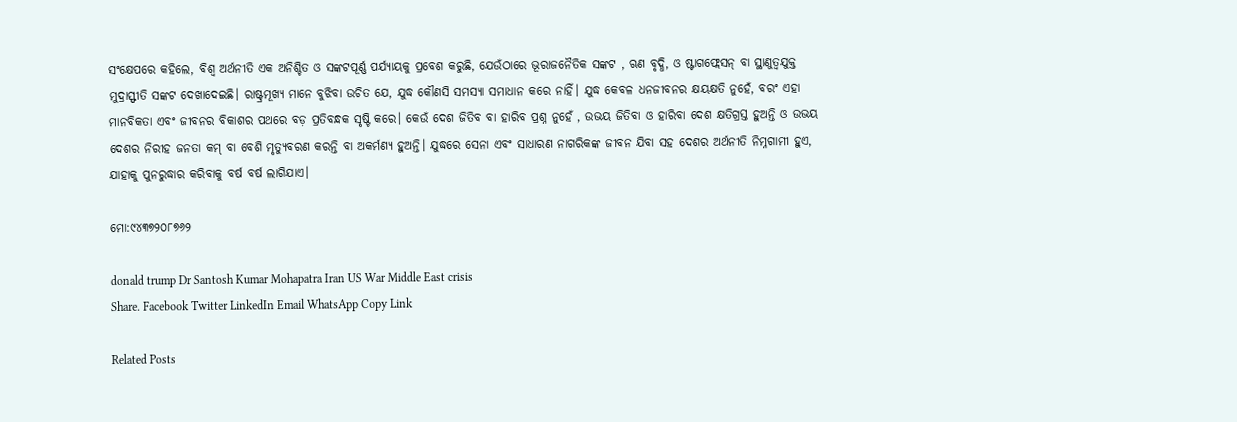ସଂକ୍ଷେପରେ କହିଲେ, ବିଶ୍ୱ ଅର୍ଥନୀତି ଏକ ଅନିଶ୍ଚିତ ଓ ସଙ୍କଟପୂର୍ଣ୍ଣ ପର୍ଯ୍ୟାୟକୁ ପ୍ରବେଶ କରୁଛି, ଯେଉଁଠାରେ ଭୂରାଜନୈତିକ ସଙ୍କଟ , ଋଣ ବୃଦ୍ଧି, ଓ ଷ୍ଟାଗଫ୍ଲେସନ୍ ବା ସ୍ଥାଣୁତ୍ଵଯୁକ୍ତ ମୁଦ୍ରାସ୍ଫୀତି ସଙ୍କଟ ଦେଖାଦେଇଛି। ରାଷ୍ଟ୍ରମୂଖ୍ୟ ମାନେ ବୁଝିବା ଉଚିତ ଯେ, ଯୁଦ୍ଧ କୌଣସି ସମସ୍ୟା ସମାଧାନ କରେ ନାହିଁ। ଯୁଦ୍ଧ କେବଳ ଧନଜୀବନର କ୍ଷୟକ୍ଷତି ନୁହେଁ, ବରଂ ଏହା ମାନବିକତା ଏବଂ ଜୀବନର ବିକାଶର ପଥରେ ବଡ଼ ପ୍ରତିବନ୍ଧକ ସୃଷ୍ଟି କରେ। କେଉଁ ଦେଶ ଜିତିବ ବା ହାରିବ ପ୍ରଶ୍ନ ନୁହେଁ , ଉଭୟ ଜିତିବା ଓ ହାରିବା ଦେଶ କ୍ଷତିଗ୍ରସ୍ତ ହୁଅନ୍ତି ଓ ଉଭୟ ଦେଶର ନିରୀହ ଜନତା କମ୍ ବା ବେଶି ମୃତ୍ୟୁବରଣ କରନ୍ତି ବା ଅକର୍ମଣ୍ୟ ହୁଅନ୍ତି। ଯୁଦ୍ଧରେ ସେନା ଏବଂ ସାଧାରଣ ନାଗରିକଙ୍କ ଜୀବନ ଯିବା ସହ ଦେଶର ଅର୍ଥନୀତି ନିମ୍ନଗାମୀ ହୁଏ, ଯାହାକୁ ପୁନରୁଦ୍ଧାର କରିବାକୁ ବର୍ଷ ବର୍ଷ ଲାଗିଯାଏ।

ମୋ:୯୪୩୭୨୦୮୭୬୨

donald trump Dr Santosh Kumar Mohapatra Iran US War Middle East crisis
Share. Facebook Twitter LinkedIn Email WhatsApp Copy Link

Related Posts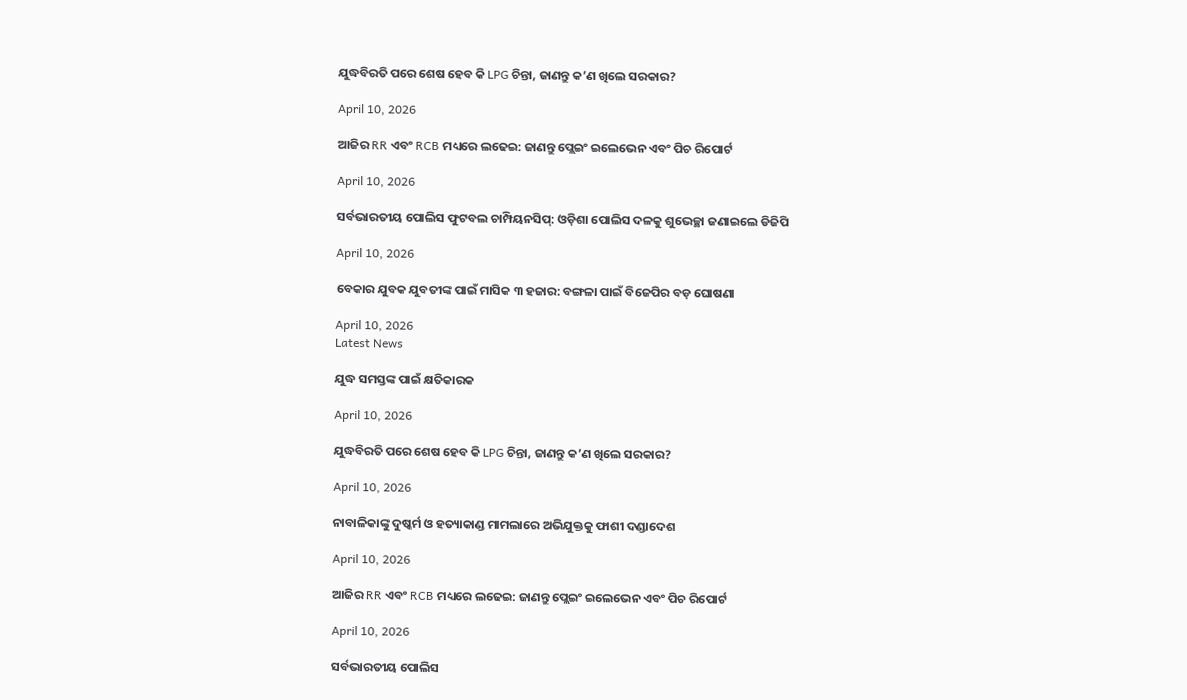ଯୁଦ୍ଧବିରତି ପରେ ଶେଷ ହେବ କି LPG ଚିନ୍ତା, ଜାଣନ୍ତୁ କ’ଣ ଖିଲେ ସରକାର?

April 10, 2026

ଆଜିର RR ଏବଂ RCB ମଧ୍ୟରେ ଲଢେଇ: ଜାଣନ୍ତୁ ପ୍ଲେଇଂ ଇଲେଭେନ ଏବଂ ପିଚ ରିପୋର୍ଟ

April 10, 2026

ସର୍ବଭାରତୀୟ ପୋଲିସ ଫୁଟବଲ ଚାମ୍ପିୟନସିପ୍: ଓଡ଼ିଶା ପୋଲିସ ଦଳକୁ ଶୁଭେଚ୍ଛା ଜଣାଇଲେ ଡିଜିପି

April 10, 2026

ବେକାର ଯୁବକ ଯୁବତୀଙ୍କ ପାଇଁ ମାସିକ ୩ ହଜାର: ବଙ୍ଗଳା ପାଇଁ ବିଜେପିର ବଡ଼ ଘୋଷଣା

April 10, 2026
Latest News

ଯୁଦ୍ଧ ସମସ୍ତଙ୍କ ପାଇଁ କ୍ଷତିକାରକ

April 10, 2026

ଯୁଦ୍ଧବିରତି ପରେ ଶେଷ ହେବ କି LPG ଚିନ୍ତା, ଜାଣନ୍ତୁ କ’ଣ ଖିଲେ ସରକାର?

April 10, 2026

ନାବାଳିକାଙ୍କୁ ଦୁଷ୍କର୍ମ ଓ ହତ୍ୟାକାଣ୍ଡ ମାମଲାରେ ଅଭିଯୁକ୍ତକୁ ଫାଶୀ ଦଣ୍ଡାଦେଶ

April 10, 2026

ଆଜିର RR ଏବଂ RCB ମଧ୍ୟରେ ଲଢେଇ: ଜାଣନ୍ତୁ ପ୍ଲେଇଂ ଇଲେଭେନ ଏବଂ ପିଚ ରିପୋର୍ଟ

April 10, 2026

ସର୍ବଭାରତୀୟ ପୋଲିସ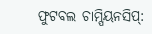ଫୁଟବଲ ଚାମ୍ପିୟନସିପ୍: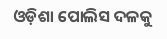ଓଡ଼ିଶା ପୋଲିସ ଦଳକୁ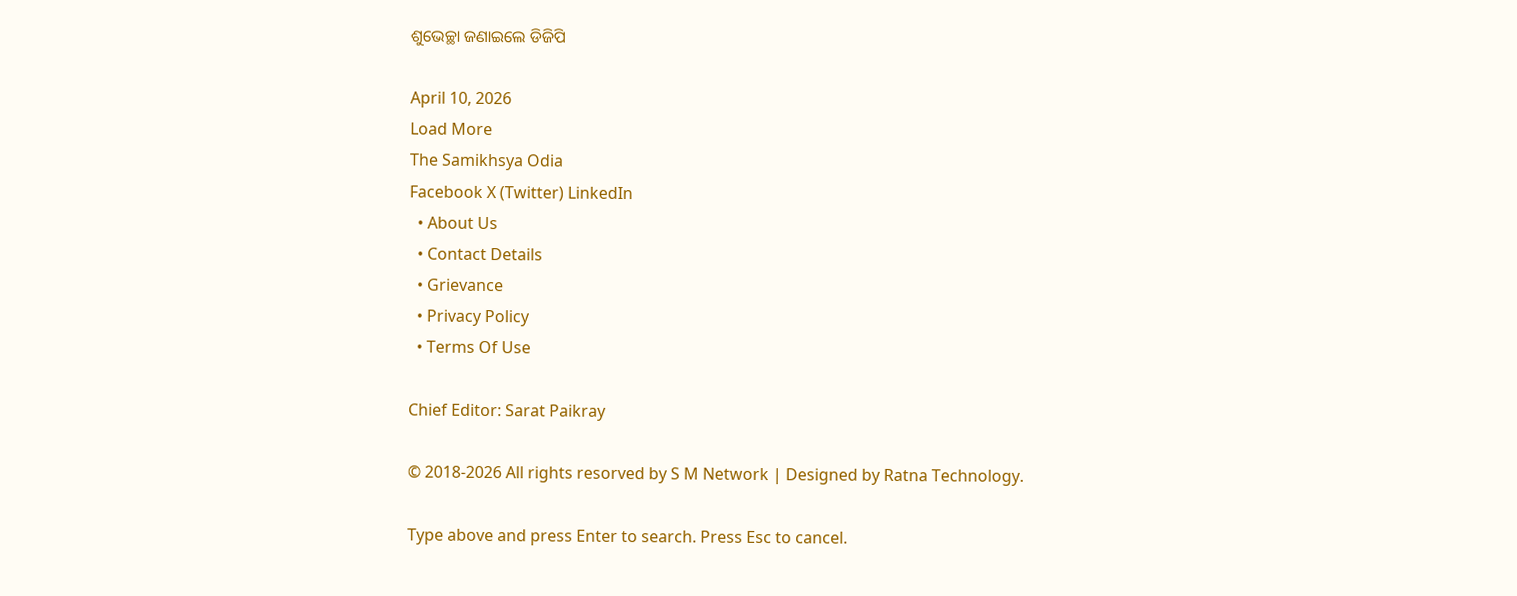ଶୁଭେଚ୍ଛା ଜଣାଇଲେ ଡିଜିପି

April 10, 2026
Load More
The Samikhsya Odia
Facebook X (Twitter) LinkedIn
  • About Us
  • Contact Details
  • Grievance
  • Privacy Policy
  • Terms Of Use

Chief Editor: Sarat Paikray

© 2018-2026 All rights resorved by S M Network | Designed by Ratna Technology.

Type above and press Enter to search. Press Esc to cancel.